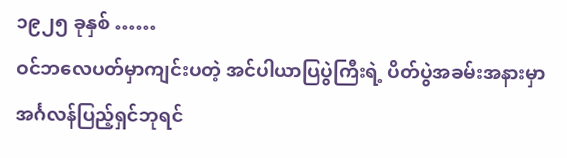၁၉၂၅ ခုနှစ် ……
ဝင်ဘလေပတ်မှာကျင်းပတဲ့ အင်ပါယာပြပွဲကြီးရဲ့ ပိတ်ပွဲအခမ်းအနားမှာ အင်္ဂလန်ပြည့်ရှင်ဘုရင်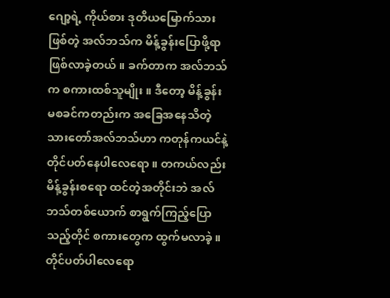ဂျော့ရဲ့ ကိုယ်စား ဒုတိယမြောက်သားဖြစ်တဲ့ အလ်ဘသ်က မိန့်ခွန်းပြောဖို့ရာဖြစ်လာခဲ့တယ်။ ခက်တာက အလ်ဘသ်က စကားထစ်သူမျိုး။ ဒီတော့ မိန့်ခွန်းမစခင်ကတည်းက အခြေအနေသိတဲ့ သားတော်အလ်ဘသ်ဟာ ကတုန်ကယင်နဲ့ တိုင်ပတ်နေပါလေရော။ တကယ်လည်း မိန့်ခွန်းစရော ထင်တဲ့အတိုင်းဘဲ အလ်ဘသ်တစ်ယောက် စာရွက်ကြည့်ပြောသည့်တိုင် စကားတွေက ထွက်မလာခဲ့။ တိုင်ပတ်ပါလေရော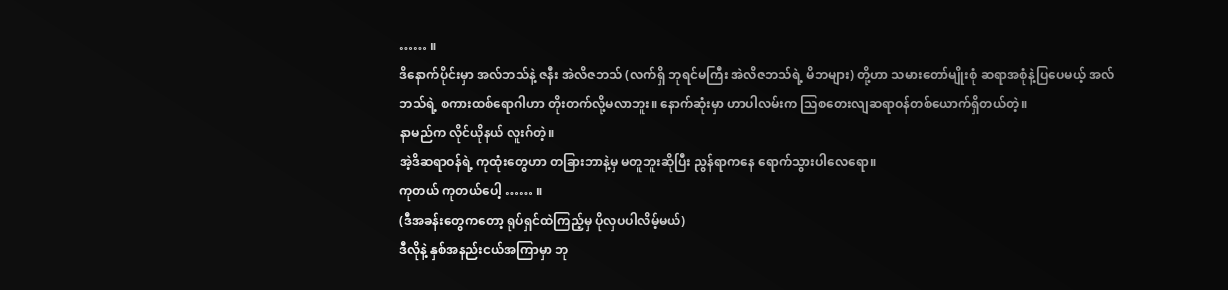…… ။
ဒိနောက်ပိုင်းမှာ အလ်ဘသ်နဲ့ ဇနီး အဲလိဇဘသ် (လက်ရှိ ဘုရင်မကြီး အဲလိဇဘသ်ရဲ့ မိဘများ) တို့ဟာ သမားတော်မျိုးစုံ ဆရာအစုံနဲ့ပြပေမယ့် အလ်ဘသ်ရဲ့ စကားထစ်ရောဂါဟာ တိုးတက်လို့မလာဘူး။ နောက်ဆုံးမှာ ဟာပါလမ်းက သြစတေးလျဆရာဝန်တစ်ယောက်ရှိတယ်တဲ့။
နာမည်က လိုင်ယိုနယ် လူးဂ်တဲ့။
အဲ့ဒိဆရာဝန်ရဲ့ ကုထုံးတွေဟာ တခြားဘာနဲ့မှ မတူဘူးဆိုပြီး ညွန်ရာကနေ ရောက်သွားပါလေရော။
ကုတယ် ကုတယ်ပေါ့ …… ။
(ဒီအခန်းတွေကတော့ ရုပ်ရှင်ထဲကြည့်မှ ပိုလှပပါလိမ့်မယ်)
ဒီလိုနဲ့ နှစ်အနည်းငယ်အကြာမှာ ဘု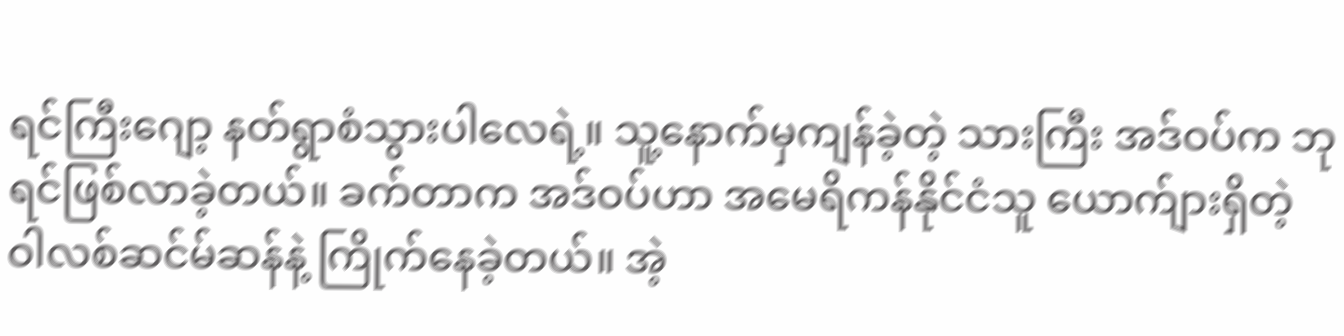ရင်ကြီးဂျော့ နတ်ရွာစံသွားပါလေရဲ့။ သူ့နောက်မှကျန်ခဲ့တဲ့ သားကြီး အဒ်ဝပ်က ဘုရင်ဖြစ်လာခဲ့တယ်။ ခက်တာက အဒ်ဝပ်ဟာ အမေရိကန်နိုင်ငံသူ ယောက်ျားရှိတဲ့ ဝါလစ်ဆင်မ်ဆန်နဲ့ ကြိုက်နေခဲ့တယ်။ အဲ့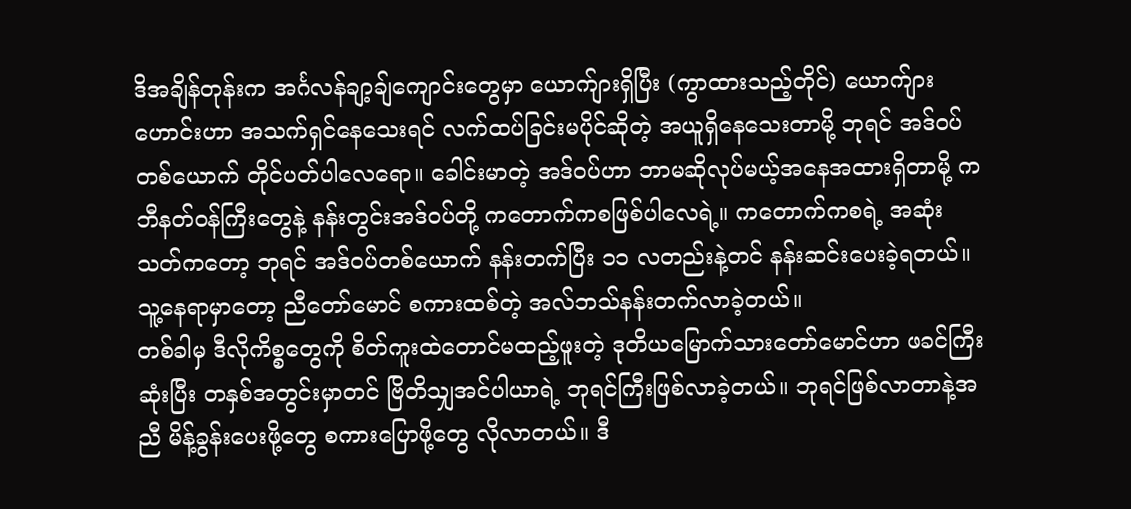ဒိအချိန်တုန်းက အင်္ဂလန်ချာ့ချ်ကျောင်းတွေမှာ ယောက်ျားရှိပြီး (ကွာထားသည့်တိုင်) ယောက်ျားဟောင်းဟာ အသက်ရှင်နေသေးရင် လက်ထပ်ခြင်းမပိုင်ဆိုတဲ့ အယူရှိနေသေးတာမို့ ဘုရင် အဒ်ဝပ်တစ်ယောက် တိုင်ပတ်ပါလေရော။ ခေါင်းမာတဲ့ အဒ်ဝပ်ဟာ ဘာမဆိုလုပ်မယ့်အနေအထားရှိတာမို့ ကဘီနတ်ဝန်ကြီးတွေနဲ့ နန်းတွင်းအဒ်ဝပ်တို့ ကတောက်ကစဖြစ်ပါလေရဲ့။ ကတောက်ကစရဲ့ အဆုံးသတ်ကတော့ ဘုရင် အဒ်ဝပ်တစ်ယောက် နန်းတက်ပြီး ၁၁ လတည်းနဲ့တင် နန်းဆင်းပေးခဲ့ရတယ်။ သူ့နေရာမှာတော့ ညီတော်မောင် စကားထစ်တဲ့ အလ်ဘသ်နန်းတက်လာခဲ့တယ်။
တစ်ခါမှ ဒီလိုကိစ္စတွေကို စိတ်ကူးထဲတောင်မထည့်ဖူးတဲ့ ဒုတိယမြောက်သားတော်မောင်ဟာ ဖခင်ကြီးဆုံးပြီး တနှစ်အတွင်းမှာတင် ဗြိတိသျှအင်ပါယာရဲ့ ဘုရင်ကြီးဖြစ်လာခဲ့တယ်။ ဘုရင်ဖြစ်လာတာနဲ့အညီ မိန့်ခွန်းပေးဖို့တွေ စကားပြောဖို့တွေ လိုလာတယ်။ ဒီ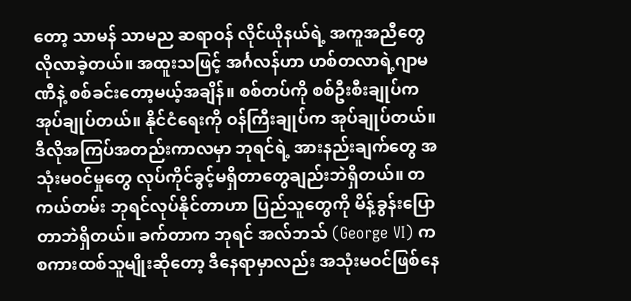တော့ သာမန် သာမည ဆရာဝန် လိုင်ယိုနယ်ရဲ့ အကူအညီတွေလိုလာခဲ့တယ်။ အထူးသဖြင့် အင်္ဂလန်ဟာ ဟစ်တလာရဲ့ဂျာမဏီနဲ့ စစ်ခင်းတော့မယ့်အချိန်။ စစ်တပ်ကို စစ်ဦးစီးချုပ်က အုပ်ချုပ်တယ်။ နိုင်ငံရေးကို ဝန်ကြီးချုပ်က အုပ်ချုပ်တယ်။ ဒီလိုအကြပ်အတည်းကာလမှာ ဘုရင်ရဲ့ အားနည်းချက်တွေ အသုံးမဝင်မှုတွေ လုပ်ကိုင်ခွင့်မရှိတာတွေချည်းဘဲရှိတယ်။ တကယ်တမ်း ဘုရင်လုပ်နိုင်တာဟာ ပြည်သူတွေကို မိန့်ခွန်းပြောတာဘဲရှိတယ်။ ခက်တာက ဘုရင် အလ်ဘသ် (George VI) က စကားထစ်သူမျိုးဆိုတော့ ဒီနေရာမှာလည်း အသုံးမဝင်ဖြစ်နေ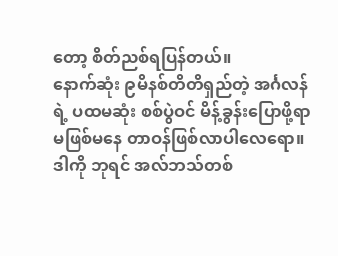တော့ စိတ်ညစ်ရပြန်တယ်။
နောက်ဆုံး ၉မိနစ်တိတိရှည်တဲ့ အင်္ဂလန်ရဲ့ ပထမဆုံး စစ်ပွဲဝင် မိန့်ခွန်းပြောဖို့ရာ မဖြစ်မနေ တာဝန်ဖြစ်လာပါလေရော။ ဒါကို ဘုရင် အလ်ဘသ်တစ်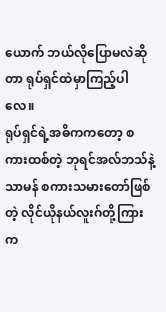ယောက် ဘယ်လိုပြောမလဲဆိုတာ ရုပ်ရှင်ထဲမှာကြည့်ပါလေ။
ရုပ်ရှင်ရဲ့အဓိကကတော့ စကားထစ်တဲ့ ဘုရင်အလ်ဘသ်နဲ့ သာမန် စကားသမားတော်ဖြစ်တဲ့ လိုင်ယိုနယ်လူးဂ်တို့ကြားက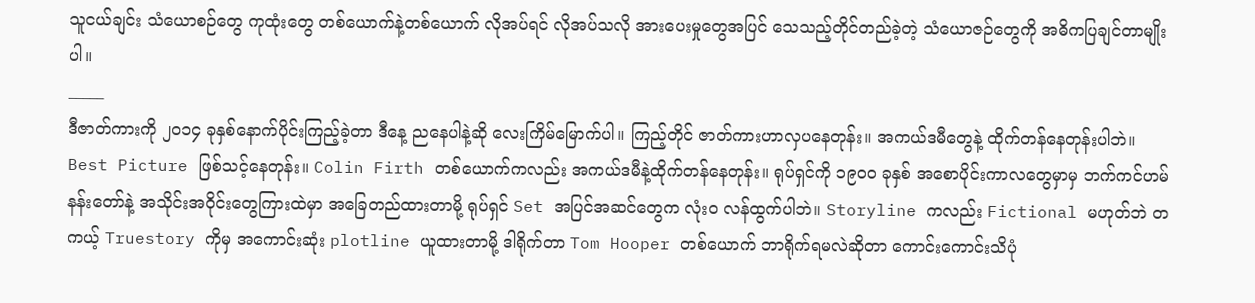သူငယ်ချင်း သံယောစဉ်တွေ ကုထုံးတွေ တစ်ယောက်နဲ့တစ်ယောက် လိုအပ်ရင် လိုအပ်သလို အားပေးမှုတွေအပြင် သေသည့်တိုင်တည်ခဲ့တဲ့ သံယောဇဉ်တွေကို အဓိကပြချင်တာမျိုးပါ။
_____
ဒီဇာတ်ကားကို ၂၀၁၄ ခုနှစ်နောက်ပိုင်းကြည့်ခဲ့တာ ဒီနေ့ ညနေပါနဲ့ဆို လေးကြိမ်မြောက်ပါ။ ကြည့်တိုင် ဇာတ်ကားဟာလှပနေတုန်း။ အကယ်ဒမီတွေနဲ့ ထိုက်တန်နေတုန်းပါဘဲ။ Best Picture ဖြစ်သင့်နေတုန်း။ Colin Firth တစ်ယောက်ကလည်း အကယ်ဒမီနဲ့ထိုက်တန်နေတုန်း။ ရုပ်ရှင်ကို ၁၉၀၀ ခုနှစ် အစောပိုင်းကာလတွေမှာမှ ဘက်ကင်ဟမ်နန်းတော်နဲ့ အသိုင်းအဝိုင်းတွေကြားထဲမှာ အခြေတည်ထားတာမို့ ရုပ်ရှင် Set အပြင်အဆင်တွေက လုံးဝ လန်ထွက်ပါဘဲ။ Storyline ကလည်း Fictional မဟုတ်ဘဲ တကယ့် Truestory ကိုမှ အကောင်းဆုံး plotline ယူထားတာမို့ ဒါရိုက်တာ Tom Hooper တစ်ယောက် ဘာရိုက်ရမလဲဆိုတာ ကောင်းကောင်းသိပုံ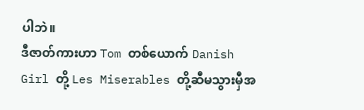ပါဘဲ။
ဒီဇာတ်ကားဟာ Tom တစ်ယောက် Danish Girl တို့ Les Miserables တို့ဆီမသွားမှီအ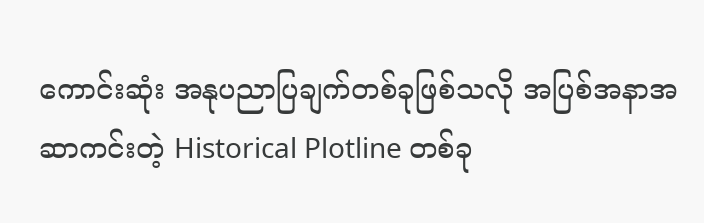ကောင်းဆုံး အနုပညာပြချက်တစ်ခုဖြစ်သလို အပြစ်အနာအဆာကင်းတဲ့ Historical Plotline တစ်ခု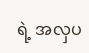ရဲ့ အလှပ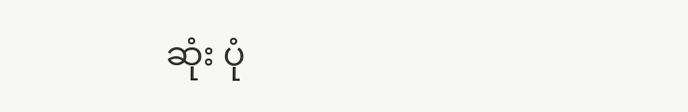ဆုံး ပုံ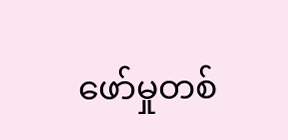ဖော်မှုတစ်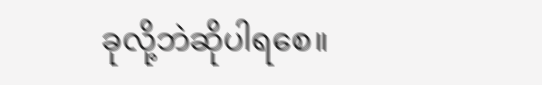ခုလို့ဘဲဆိုပါရစေ။